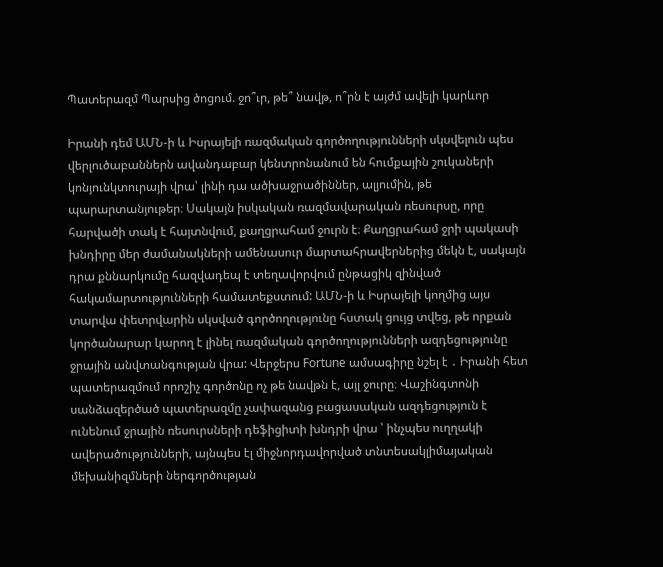Պատերազմ Պարսից ծոցում. ջո՞ւր, թե՞ նավթ, ո՞րն է այժմ ավելի կարևոր

Իրանի դեմ ԱՄՆ-ի և Իսրայելի ռազմական գործողությունների սկսվելուն պես վերլուծաբաններն ավանդաբար կենտրոնանում են հումքային շուկաների կոնյունկտուրայի վրա՝ լինի դա ածխաջրածիններ, ալյումին, թե պարարտանյութեր։ Սակայն իսկական ռազմավարական ռեսուրսը, որը հարվածի տակ է հայտնվում, քաղցրահամ ջուրն է։ Քաղցրահամ ջրի պակասի խնդիրը մեր ժամանակների ամենասուր մարտահրավերներից մեկն է, սակայն դրա քննարկումը հազվադեպ է տեղավորվում ընթացիկ զինված հակամարտությունների համատեքստում: ԱՄՆ-ի և Իսրայելի կողմից այս տարվա փետրվարին սկսված գործողությունը հստակ ցույց տվեց, թե որքան կործանարար կարող է լինել ռազմական գործողությունների ազդեցությունը ջրային անվտանգության վրա: Վերջերս Fortune ամսագիրը նշել է ․ Իրանի հետ պատերազմում որոշիչ գործոնը ոչ թե նավթն է, այլ ջուրը։ Վաշինգտոնի սանձազերծած պատերազմը չափազանց բացասական ազդեցություն է ունենում ջրային ռեսուրսների դեֆիցիտի խնդրի վրա ՝ ինչպես ուղղակի ավերածությունների, այնպես էլ միջնորդավորված տնտեսակլիմայական մեխանիզմների ներգործության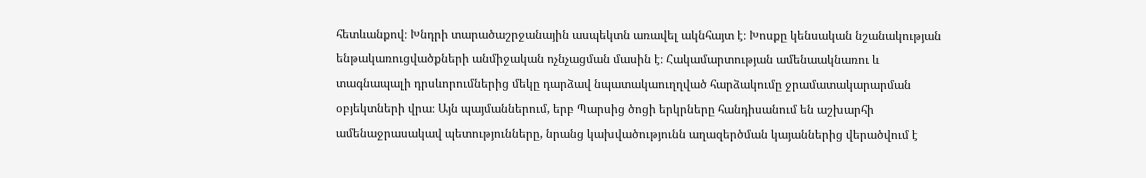հետևանքով։ Խնդրի տարածաշրջանային ասպեկտն առավել ակնհայտ է։ Խոսքը կենսական նշանակության ենթակառուցվածքների անմիջական ոչնչացման մասին է։ Հակամարտության ամենաակնառու և տագնապալի դրսևորումներից մեկը դարձավ նպատակաուղղված հարձակումը ջրամատակարարման օբյեկտների վրա։ Այն պայմաններում, երբ Պարսից ծոցի երկրները հանդիսանում են աշխարհի ամենաջրասակավ պետությունները, նրանց կախվածությունն աղազերծման կայաններից վերածվում է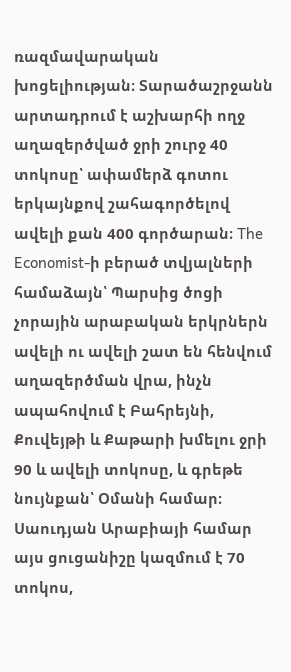ռազմավարական խոցելիության։ Տարածաշրջանն արտադրում է աշխարհի ողջ աղազերծված ջրի շուրջ 40 տոկոսը՝ ափամերձ գոտու երկայնքով շահագործելով ավելի քան 400 գործարան։ The Economist-ի բերած տվյալների համաձայն՝ Պարսից ծոցի չորային արաբական երկրներն ավելի ու ավելի շատ են հենվում աղազերծման վրա, ինչն ապահովում է Բահրեյնի, Քուվեյթի և Քաթարի խմելու ջրի 90 և ավելի տոկոսը, և գրեթե նույնքան՝ Օմանի համար։ Սաուդյան Արաբիայի համար այս ցուցանիշը կազմում է 70 տոկոս,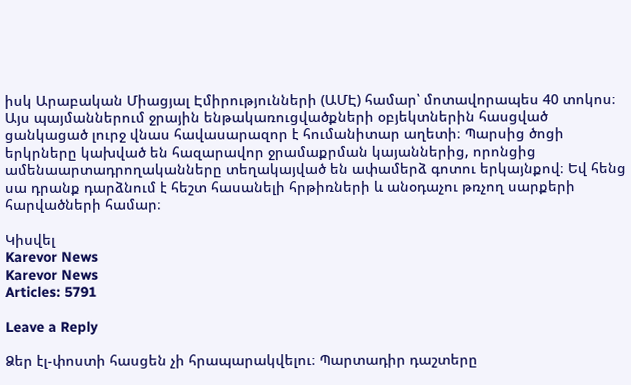իսկ Արաբական Միացյալ Էմիրությունների (ԱՄԷ) համար՝ մոտավորապես 40 տոկոս։ Այս պայմաններում ջրային ենթակառուցվածքների օբյեկտներին հասցված ցանկացած լուրջ վնաս հավասարազոր է հումանիտար աղետի։ Պարսից ծոցի երկրները կախված են հազարավոր ջրամաքրման կայաններից, որոնցից ամենաարտադրողականները տեղակայված են ափամերձ գոտու երկայնքով։ Եվ հենց սա դրանք դարձնում է հեշտ հասանելի հրթիռների և անօդաչու թռչող սարքերի հարվածների համար։

Կիսվել
Karevor News
Karevor News
Articles: 5791

Leave a Reply

Ձեր էլ-փոստի հասցեն չի հրապարակվելու։ Պարտադիր դաշտերը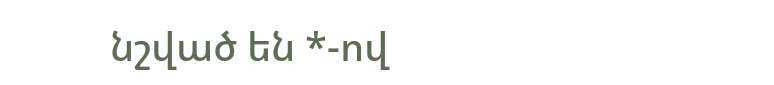նշված են *-ով